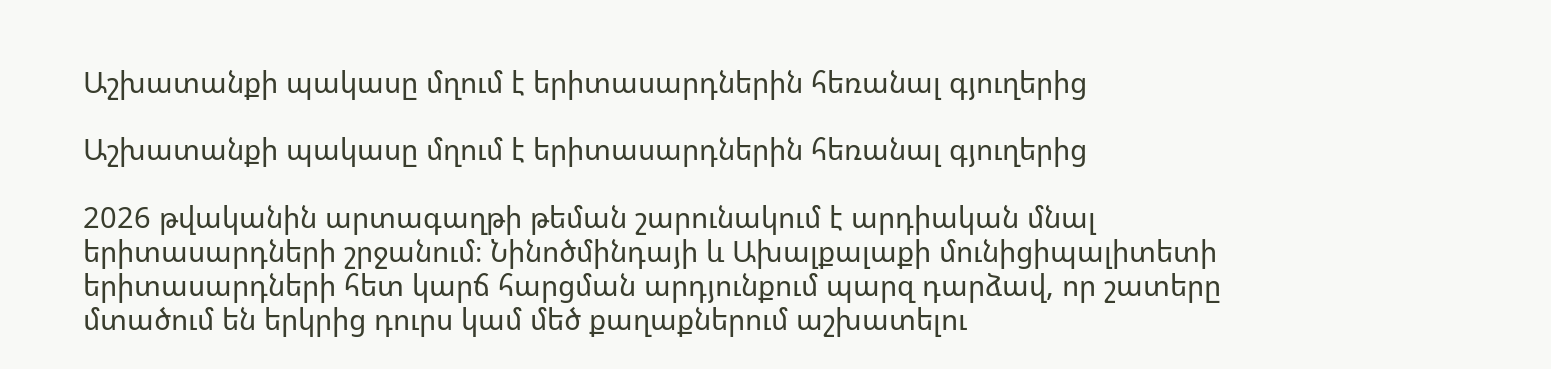Աշխատանքի պակասը մղում է երիտասարդներին հեռանալ գյուղերից

Աշխատանքի պակասը մղում է երիտասարդներին հեռանալ գյուղերից

2026 թվականին արտագաղթի թեման շարունակում է արդիական մնալ երիտասարդների շրջանում։ Նինոծմինդայի և Ախալքալաքի մունիցիպալիտետի երիտասարդների հետ կարճ հարցման արդյունքում պարզ դարձավ, որ շատերը մտածում են երկրից դուրս կամ մեծ քաղաքներում աշխատելու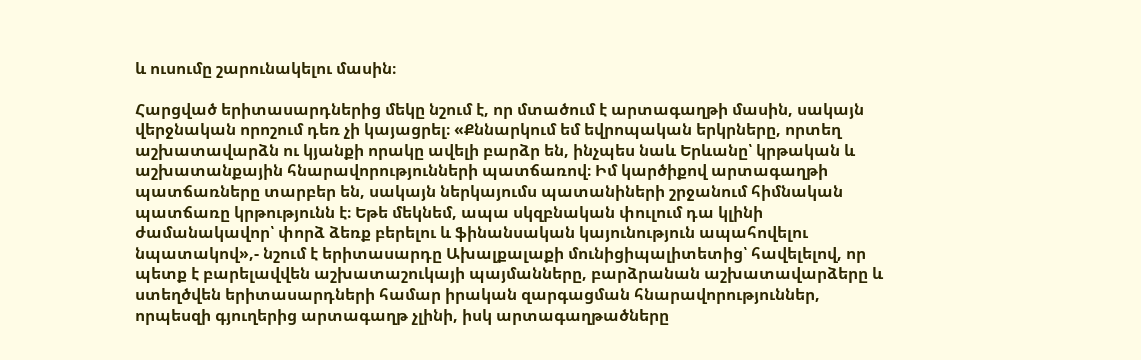և ուսումը շարունակելու մասին։

Հարցված երիտասարդներից մեկը նշում է, որ մտածում է արտագաղթի մասին, սակայն վերջնական որոշում դեռ չի կայացրել։ «Քննարկում եմ եվրոպական երկրները, որտեղ աշխատավարձն ու կյանքի որակը ավելի բարձր են, ինչպես նաև Երևանը՝ կրթական և աշխատանքային հնարավորությունների պատճառով։ Իմ կարծիքով արտագաղթի պատճառները տարբեր են, սակայն ներկայումս պատանիների շրջանում հիմնական պատճառը կրթությունն է։ Եթե մեկնեմ, ապա սկզբնական փուլում դա կլինի ժամանակավոր՝ փորձ ձեռք բերելու և ֆինանսական կայունություն ապահովելու նպատակով»,- նշում է երիտասարդը Ախալքալաքի մունիցիպալիտետից՝ հավելելով, որ պետք է բարելավվեն աշխատաշուկայի պայմանները, բարձրանան աշխատավարձերը և ստեղծվեն երիտասարդների համար իրական զարգացման հնարավորություններ, որպեսզի գյուղերից արտագաղթ չլինի, իսկ արտագաղթածները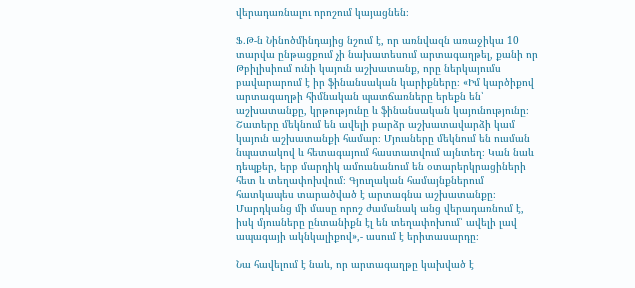վերադառնալու որոշում կայացնեն։

Ֆ․Թ-ն Նինոծմինդայից նշում է, որ առնվազն առաջիկա 10 տարվա ընթացքում չի նախատեսում արտագաղթել, քանի որ Թբիլիսիում ունի կայուն աշխատանք, որը ներկայումս բավարարում է իր ֆինանսական կարիքները։ «Իմ կարծիքով արտագաղթի հիմնական պատճառները երեքն են՝ աշխատանքը, կրթությունը և ֆինանսական կայունությունը։ Շատերը մեկնում են ավելի բարձր աշխատավարձի կամ կայուն աշխատանքի համար։ Մյուսները մեկնում են ուսման նպատակով և հետագայում հաստատվում այնտեղ։ Կան նաև դեպքեր, երբ մարդիկ ամուսնանում են օտարերկրացիների հետ և տեղափոխվում։ Գյուղական համայնքներում հատկապես տարածված է արտագնա աշխատանքը։ Մարդկանց մի մասը որոշ ժամանակ անց վերադառնում է, իսկ մյուսները ընտանիքն էլ են տեղափոխում՝ ավելի լավ ապագայի ակնկալիքով»,- ասում է երիտասարդը։

Նա հավելում է նաև, որ արտագաղթը կախված է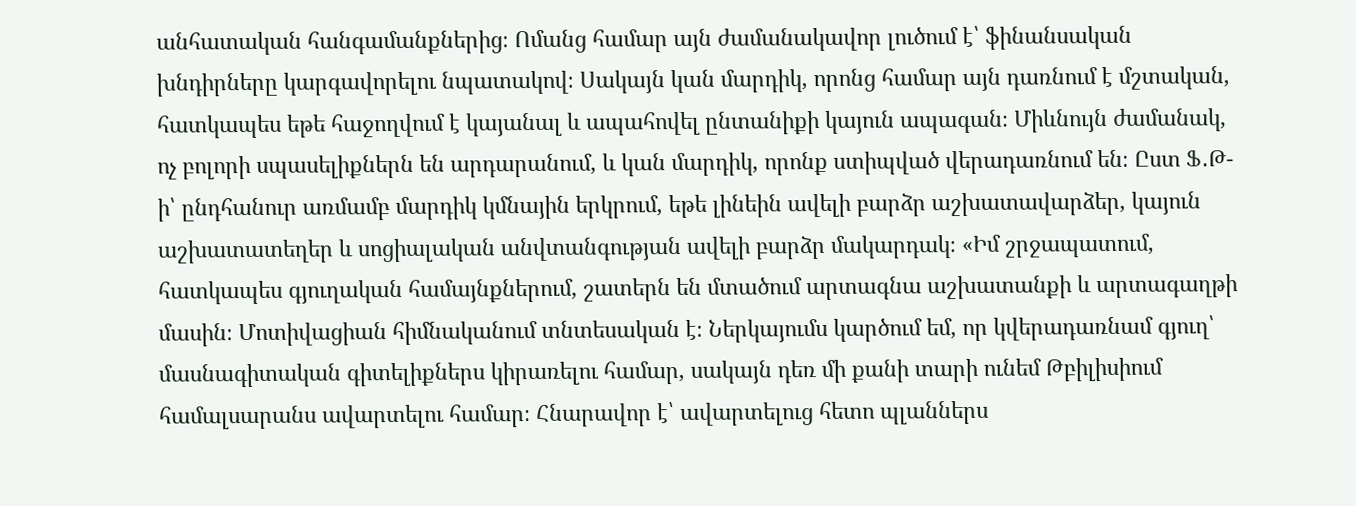անհատական հանգամանքներից։ Ոմանց համար այն ժամանակավոր լուծում է՝ ֆինանսական խնդիրները կարգավորելու նպատակով։ Սակայն կան մարդիկ, որոնց համար այն դառնում է մշտական, հատկապես եթե հաջողվում է կայանալ և ապահովել ընտանիքի կայուն ապագան։ Միևնույն ժամանակ, ոչ բոլորի սպասելիքներն են արդարանում, և կան մարդիկ, որոնք ստիպված վերադառնում են։ Ըստ Ֆ․Թ-ի՝ ընդհանուր առմամբ մարդիկ կմնային երկրում, եթե լինեին ավելի բարձր աշխատավարձեր, կայուն աշխատատեղեր և սոցիալական անվտանգության ավելի բարձր մակարդակ։ «Իմ շրջապատում, հատկապես գյուղական համայնքներում, շատերն են մտածում արտագնա աշխատանքի և արտագաղթի մասին։ Մոտիվացիան հիմնականում տնտեսական է։ Ներկայումս կարծում եմ, որ կվերադառնամ գյուղ՝ մասնագիտական գիտելիքներս կիրառելու համար, սակայն դեռ մի քանի տարի ունեմ Թբիլիսիում համալսարանս ավարտելու համար։ Հնարավոր է՝ ավարտելուց հետո պլաններս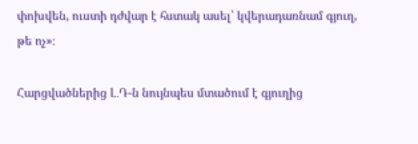փոխվեն, ուստի դժվար է հստակ ասել՝ կվերադառնամ գյուղ, թե ոչ»։

Հարցվածներից Լ․Դ-ն նույնպես մտածում է գյուղից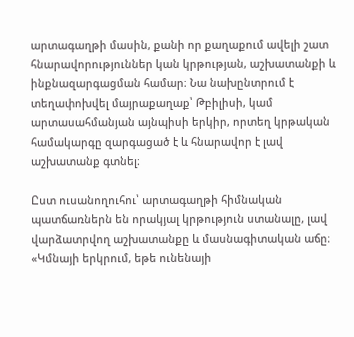արտագաղթի մասին, քանի որ քաղաքում ավելի շատ հնարավորություններ կան կրթության, աշխատանքի և ինքնազարգացման համար։ Նա նախընտրում է տեղափոխվել մայրաքաղաք՝ Թբիլիսի, կամ արտասահմանյան այնպիսի երկիր, որտեղ կրթական համակարգը զարգացած է և հնարավոր է լավ աշխատանք գտնել։

Ըստ ուսանողուհու՝ արտագաղթի հիմնական պատճառներն են որակյալ կրթություն ստանալը, լավ վարձատրվող աշխատանքը և մասնագիտական աճը։ «Կմնայի երկրում, եթե ունենայի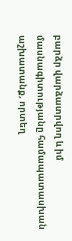բարձր վարձատրվող և իմ մասնագիտությանը համապատասխան աշխատանք, որտեղ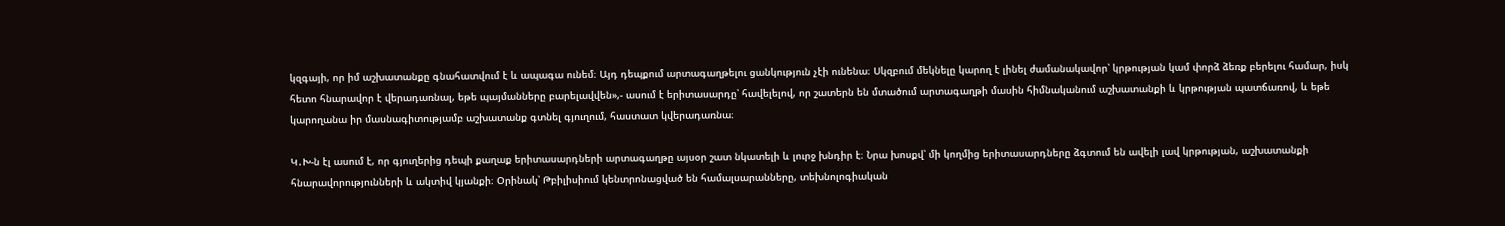կզգայի, որ իմ աշխատանքը գնահատվում է և ապագա ունեմ։ Այդ դեպքում արտագաղթելու ցանկություն չէի ունենա։ Սկզբում մեկնելը կարող է լինել ժամանակավոր՝ կրթության կամ փորձ ձեռք բերելու համար, իսկ հետո հնարավոր է վերադառնալ, եթե պայմանները բարելավվեն»,- ասում է երիտասարդը՝ հավելելով, որ շատերն են մտածում արտագաղթի մասին հիմնականում աշխատանքի և կրթության պատճառով, և եթե կարողանա իր մասնագիտությամբ աշխատանք գտնել գյուղում, հաստատ կվերադառնա։

Կ․Խ-ն էլ ասում է, որ գյուղերից դեպի քաղաք երիտասարդների արտագաղթը այսօր շատ նկատելի և լուրջ խնդիր է։ Նրա խոսքվ՝ մի կողմից երիտասարդները ձգտում են ավելի լավ կրթության, աշխատանքի հնարավորությունների և ակտիվ կյանքի։ Օրինակ՝ Թբիլիսիում կենտրոնացված են համալսարանները, տեխնոլոգիական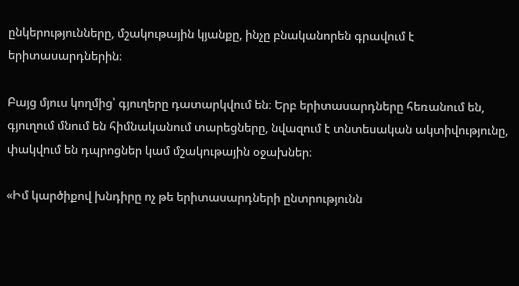ընկերությունները, մշակութային կյանքը, ինչը բնականորեն գրավում է երիտասարդներին։

Բայց մյուս կողմից՝ գյուղերը դատարկվում են։ Երբ երիտասարդները հեռանում են, գյուղում մնում են հիմնականում տարեցները, նվազում է տնտեսական ակտիվությունը, փակվում են դպրոցներ կամ մշակութային օջախներ։

«Իմ կարծիքով խնդիրը ոչ թե երիտասարդների ընտրությունն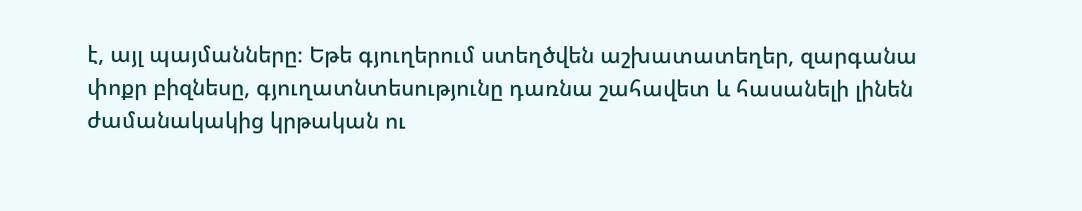է, այլ պայմանները։ Եթե գյուղերում ստեղծվեն աշխատատեղեր, զարգանա փոքր բիզնեսը, գյուղատնտեսությունը դառնա շահավետ և հասանելի լինեն ժամանակակից կրթական ու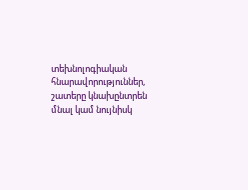տեխնոլոգիական հնարավորություններ, շատերը կնախընտրեն մնալ կամ նույնիսկ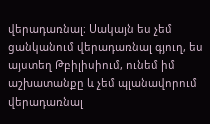վերադառնալ։ Սակայն ես չեմ ցանկանում վերադառնալ գյուղ, ես այստեղ Թբիլիսիում, ունեմ իմ աշխատանքը և չեմ պլանավորում վերադառնալ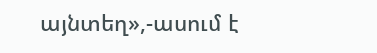այնտեղ»,-ասում է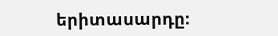երիտասարդը։